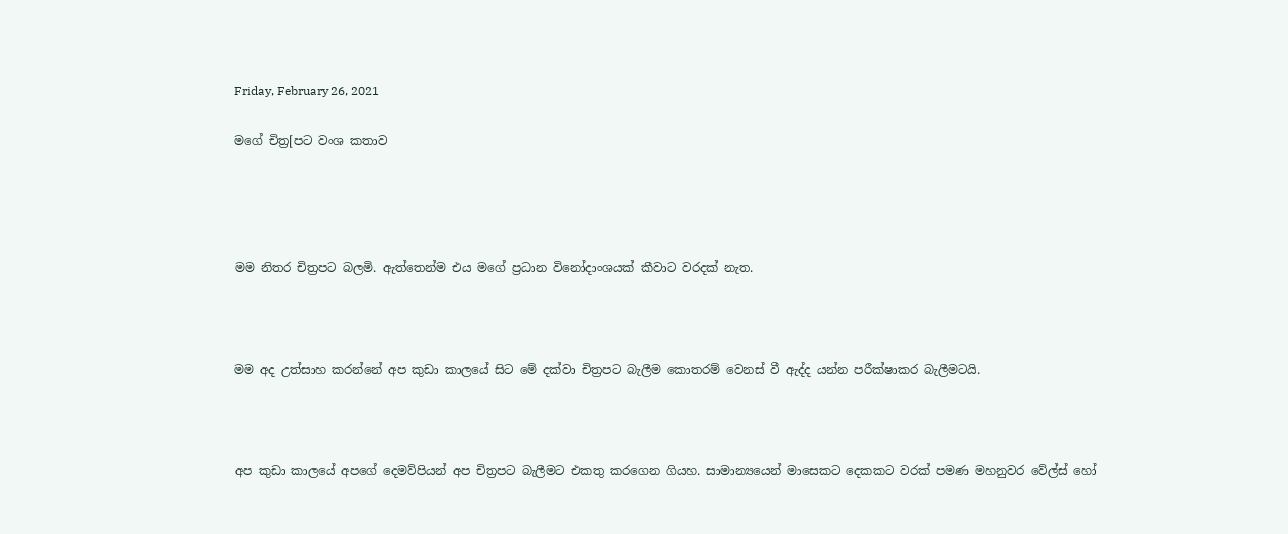Friday, February 26, 2021

මගේ චිත්‍ර[පට වංශ කතාව




මම නිතර චිත්‍රපට බලමි. ඇත්තෙන්ම එය මගේ ප්‍රධාන විනෝදාංශයක් කීවාට වරදක් නැත.



මම අද උත්සාහ කරන්නේ අප කුඩා කාලයේ සිට මේ දක්වා චිත්‍රපට බැලීම කොතරම් වෙනස් වී ඇද්ද යන්න පරීක්ෂාකර බැලීමටයි.



අප කුඩා කාලයේ අපගේ දෙමව්පියන් අප චිත්‍රපට බැලීමට එකතු කරගෙන ගියහ. සාමාන්‍යයෙන් මාසෙකට දෙකකට වරක් පමණ මහනුවර වේල්ස් හෝ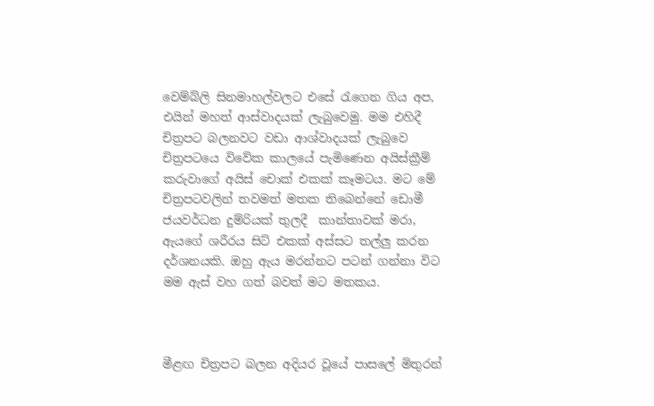වෙම්බ්ලි සිනමාහල්වලට එසේ රැගෙන ගිය අප, එයින් මහත් ආස්වාදයක් ලැබුවෙමු. මම එහිදී චිත්‍රපට බලනවට වඩා ආශ්වාදයක් ලැබුවෙ චිත්‍රපටයෙ විවේක කාලයේ පැමිණෙන අයිස්ක්‍රීම් කරුවාගේ අයිස් චොක් එකක් කෑමටය. මට මේ චිත්‍රපටවලින් තවමත් මතක තිබෙන්නේ ඩොමී ජයවර්ධන දුම්රියක් තුලදී  කාන්තාවක් මරා, ඇයගේ ශරීරය සිට් එකක් අස්සට තල්ලු කරන  දර්ශනයකි. ඔහු ඇය මරන්නට පටන් ගන්නා විට මම ඇස් වහ ගත් බවත් මට මතකය.



මීළඟ චිත්‍රපට බලන අදියර වූයේ පාසලේ මිතුරන්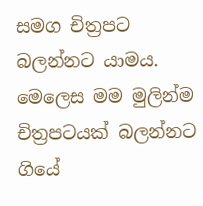සමග චිත්‍රපට බලන්නට යාමය. මෙලෙස මම මුලින්ම චිත්‍රපටයක් බලන්නට ගියේ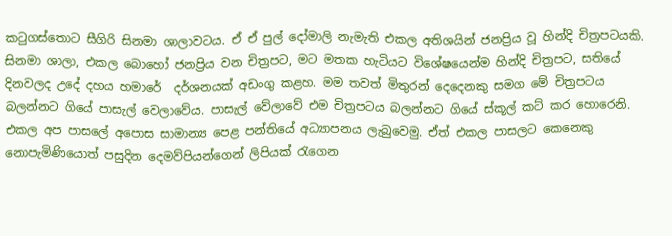කටුගස්තොට සීගිරි සිනමා ශාලාවටය. ඒ ඒ පුල් දෝමාලි නැමැති එකල අතිශයින් ජනප්‍රිය වූ හින්දි චිත්‍රපටයකි. සිනමා ශාලා, එකල බොහෝ ජනප්‍රිය වන චිත්‍රපට, මට මතක හැටියට විශේෂයෙන්ම හින්දි චිත්‍රපට, සතියේ දිනවලද උදේ දහය හමාරේ  දර්ශනයක් අඩංගු කළහ. මම තවත් මිතුරන් දෙදෙනකු සමග මේ චිත්‍රපටය බලන්නට ගියේ පාසැල් වෙලාවේය. පාසැල් වේලාවේ එම චිත්‍රපටය බලන්නට ගියේ ස්කූල් කට් කර හොරෙනි. එකල අප පාසලේ අපොස සාමාන්‍ය පෙළ පන්තියේ අධ්‍යාපනය ලැබුවෙමු. ඒත් එකල පාසලට කෙනෙකු නොපැමිණියොත් පසුදින දෙමව්පියන්ගෙන් ලිපියක් රැගෙන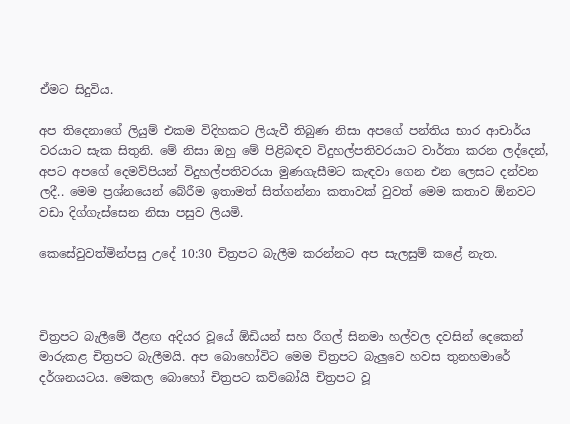ඒමට සිදුවිය.

අප තිදෙනාගේ ලියුම් එකම විදිහකට ලියැවී තිබුණ නිසා අපගේ පන්තිය භාර ආචාර්ය වරයාට සැක සිතුනි. මේ නිසා ඔහු මේ පිළිබඳව විදුහල්පතිවරයාට වාර්තා කරන ලද්දෙන්, අපට අපගේ දෙමව්පියන් විදුහල්පතිවරයා මුණගැසීමට කැඳවා ගෙන එන ලෙසට දන්වන ලදී.. මෙම ප්‍රශ්නයෙන් බේරීම ඉතාමත් සිත්ගන්නා කතාවක් වුවත් මෙම කතාව ඕනවට වඩා දිග්ගැස්සෙන නිසා පසුව ලියමි.

කෙසේවුවත්මින්පසු උදේ 10:30 චිත්‍රපට බැලීම කරන්නට අප සැලසුම් කළේ නැත.



චිත්‍රපට බැලීමේ ඊළඟ අදියර වූයේ ඕඩියන් සහ රීගල් සිනමා හල්වල දවසින් දෙකෙන් මාරුකළ චිත්‍රපට බැලීමයි. අප බොහෝවිට මෙම චිත්‍රපට බැලුවෙ හවස තුනහමාරේ දර්ශනයටය. මෙකල බොහෝ චිත්‍රපට කව්බෝයි චිත්‍රපට වූ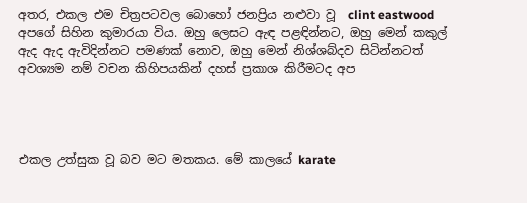අතර, එකල එම චිත්‍රපටවල බොහෝ ජනප්‍රිය නළුවා වූ  clint eastwood අපගේ සිහින කුමාරයා විය. ඔහු ලෙසට ඇඳ පළඳින්නට, ඔහු මෙන් කකුල් ඇද ඇද ඇවිදින්නට පමණක් නොව, ඔහු මෙන් නිශ්ශබ්දව සිටින්නටත් අවශ්‍යම නම් වචන කිහිපයකින් දහස් ප්‍රකාශ කිරීමටද අප




එකල උත්සුක වූ බව මට මතකය. මේ කාලයේ karate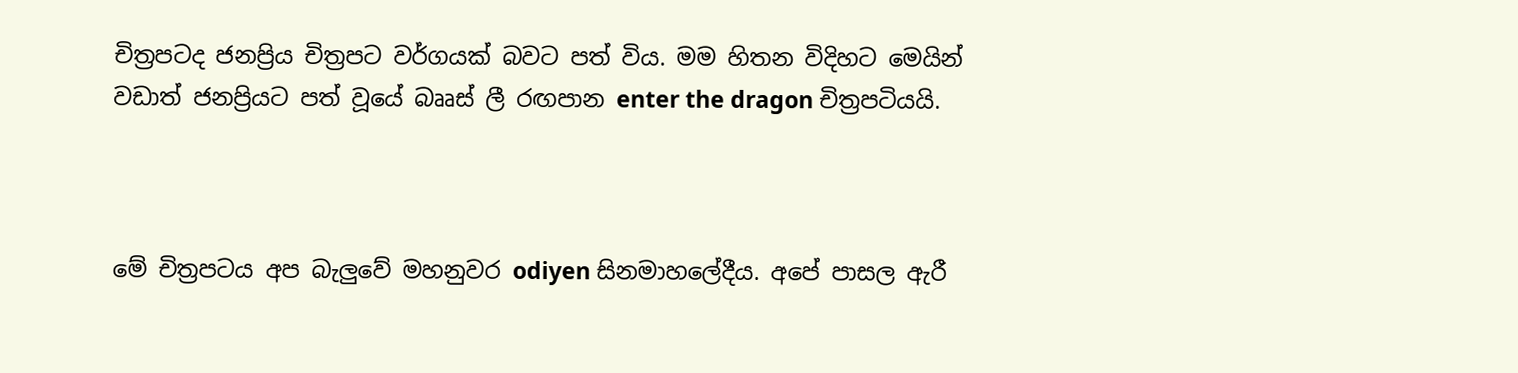චිත්‍රපටද ජනප්‍රිය චිත්‍රපට වර්ගයක් බවට පත් විය. මම හිතන විදිහට මෙයින් වඩාත් ජනප්‍රියට පත් වූයේ බෲස් ලී රඟපාන enter the dragon චිත්‍රපටියයි.



මේ චිත්‍රපටය අප බැලුවේ මහනුවර odiyen සිනමාහලේදීය. අපේ පාසල ඇරී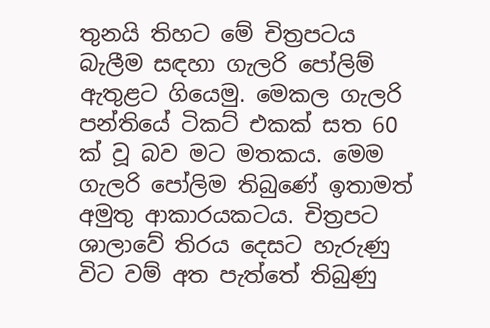තුනයි තිහට මේ චිත්‍රපටය බැලීම සඳහා ගැලරි පෝලිම් ඇතුළට ගියෙමු. මෙකල ගැලරි පන්තියේ ටිකට් එකක් සත 60 ක් වූ බව මට මතකය. මෙම ගැලරි පෝලිම තිබුණේ ඉතාමත් අමුතු ආකාරයකටය. චිත්‍රපට ශාලාවේ තිරය දෙසට හැරුණු විට වම් අත පැත්තේ තිබුණු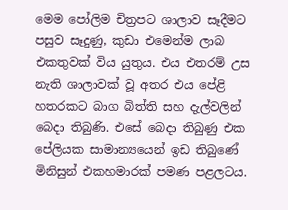මෙම පෝලිම චිත්‍රපට ශාලාව සෑදීමට පසුව සෑදුණු, කුඩා එමෙන්ම ලාබ එකතුවක් විය යුතුය. එය එතරම් උස නැති ශාලාවක් වූ අතර එය පේළි හතරකට බාග බිත්ති සහ දැල්වලින් බෙදා තිබුණි. එසේ බෙදා තිබුණු එක පේලියක සාමාන්‍යයෙන් ඉඩ තිබුණේ මිනිසුන් එකහමාරක් පමණ පළලටය.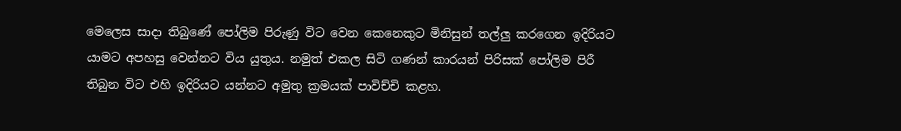මෙලෙස සාදා තිබුණේ පෝලිම පිරුණු විට වෙන කෙනෙකුට මිනිසුන් තල්ලු කරගෙන ඉදිරියට යාමට අපහසු වෙන්නට විය යුතුය. නමුත් එකල සිටි ගණන් කාරයන් පිරිසක් පෝලිම පිරී තිබුන විට එහි ඉදිරියට යන්නට අමුතු ක්‍රමයක් පාවිච්චි කළහ.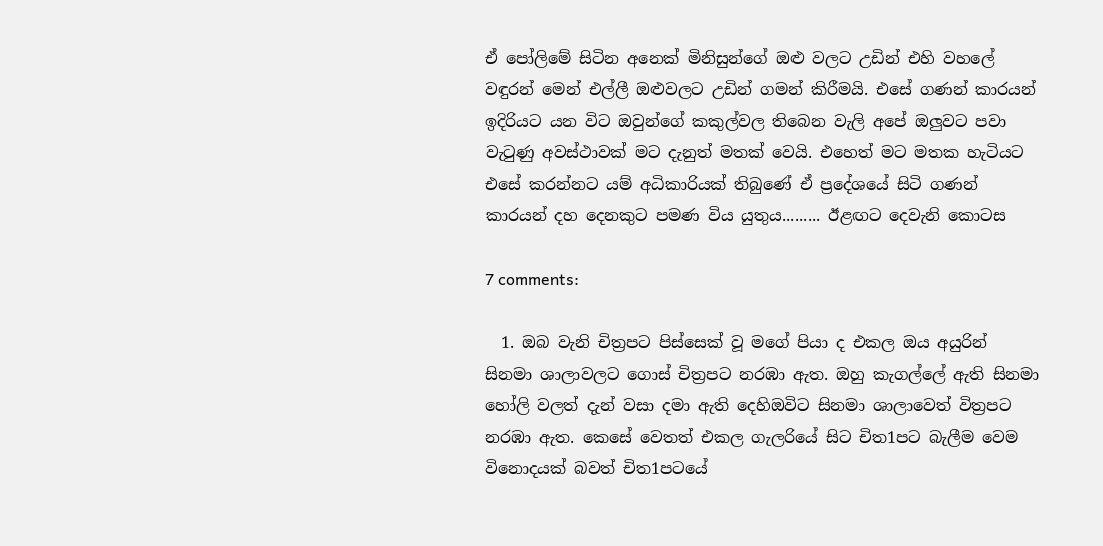ඒ පෝලිමේ සිටින අනෙක් මිනිසුන්ගේ ඔළු වලට උඩින් එහි වහලේ වඳුරන් මෙන් එල්ලී ඔළුවලට උඩින් ගමන් කිරීමයි. එසේ ගණන් කාරයන් ඉදිරියට යන විට ඔවුන්ගේ කකුල්වල තිබෙන වැලි අපේ ඔලුවට පවා වැටුණු අවස්ථාවක් මට දැනුත් මතක් වෙයි. එහෙත් මට මතක හැටියට එසේ කරන්නට යම් අධිකාරියක් තිබුණේ ඒ ප්‍රදේශයේ සිටි ගණන් කාරයන් දහ දෙනකුට පමණ විය යුතුය......... ඊළඟට දෙවැනි කොටස

7 comments:

  1. ඔබ වැනි චිත්‍රපට පිස්සෙක් වූ මගේ පියා ද එකල ඔය අයුරින් සිනමා ශාලාවලට ගොස් චිත්‍රපට නරඹා ඇත. ඔහු කැගල්ලේ ඇති සිනමා හෝලි වලත් දැන් වසා දමා ඇති දෙහිඔවිට සිනමා ශාලාවෙත් විත්‍රපට නරඹා ඇත. කෙසේ වෙතත් එකල ගැලරියේ සිට චිත1පට බැලීම වෙම විනොදයක් බවත් චිත1පටයේ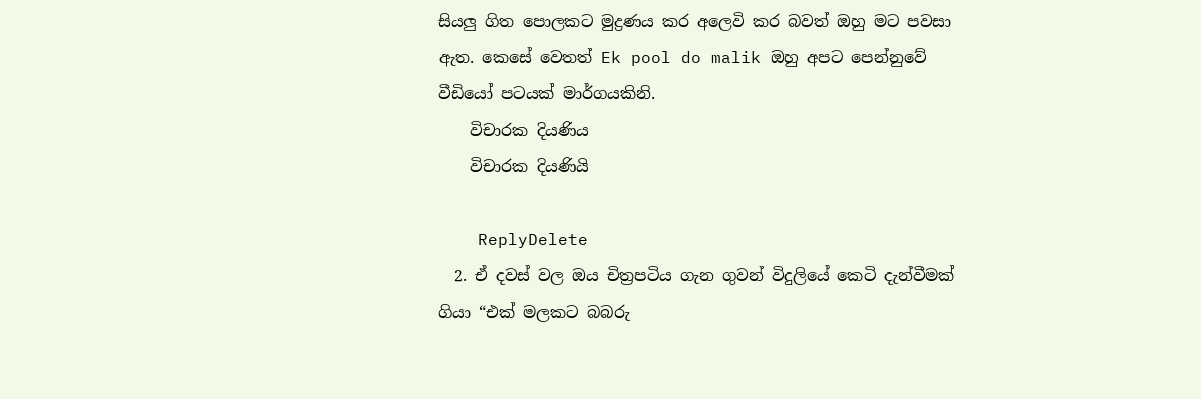සියලු ගිත පොලකට මුද්‍රණය කර අලෙවි කර බවත් ඔහු මට පවසා ඇත. කෙසේ වෙතත් Ek pool do malik ඔහු අපට පෙන්නුවේ වීඩියෝ පටයක් මාර්ගයකිනි.
    විචාරක දියණිය
    විචාරක දියණියි

    ReplyDelete
  2. ඒ දවස් වල ඔය චිත්‍රපටිය ගැන ගුවන් විදුලියේ කෙටි දැන්වීමක් ගියා “එක් මලකට බබරු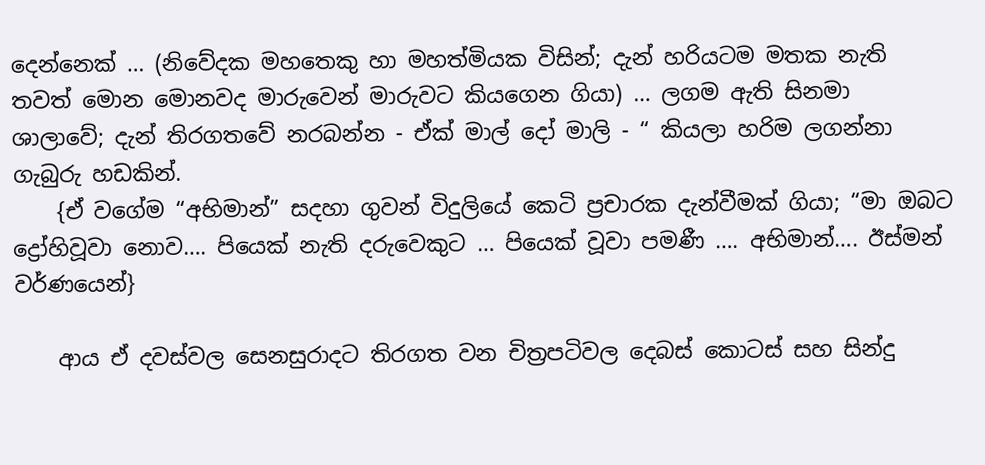දෙන්නෙක් … (නිවේදක මහතෙකු හා මහත්මියක විසින්; දැන් හරියටම මතක නැති තවත් මොන මොනවද මාරුවෙන් මාරුවට කියගෙන ගියා) … ලගම ඇති සිනමා ශාලාවේ; දැන් තිරගතවේ නරබන්න - ඒක් මාල් දෝ මාලි - “ කියලා හරිම ලගන්නා ගැබුරු හඩකින්.
    {ඒ වගේම “අභිමාන්” සදහා ගුවන් විදුලියේ කෙටි ප්‍රචාරක දැන්වීමක් ගියා; “මා ඔබට ද්‍රෝහිවූවා නොව…. පියෙක් නැති දරුවෙකුට … පියෙක් වූවා පමණී …. අභිමාන්…. ඊස්මන් වර්ණයෙන්}

    ආය ඒ දවස්වල සෙනසුරාදට තිරගත වන චිත්‍රපටිවල දෙබස් කොටස් සහ සින්දු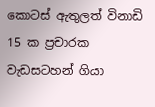කොටස් ඇතුලත් විනාඩි 15 ක ප්‍රචාරක වැඩසටහන් ගියා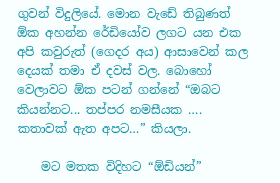ගුවන් විදුලියේ. මොන වැඩේ තිබුණත් ඕක අහන්න රේඩියෝව ලගට යන එක අපි කවුරුත් (ගෙදර අය) ආසාවෙන් කල දෙයක් තමා ඒ දවස් වල. බොහෝ වෙලාවට ඕක පටන් ගන්නේ “ඔබට කියන්නට... තප්පර නමසීයක …. කතාවක් ඇත අපට…” කියලා.

    මට මතක විදිහට “ඕඩියන්”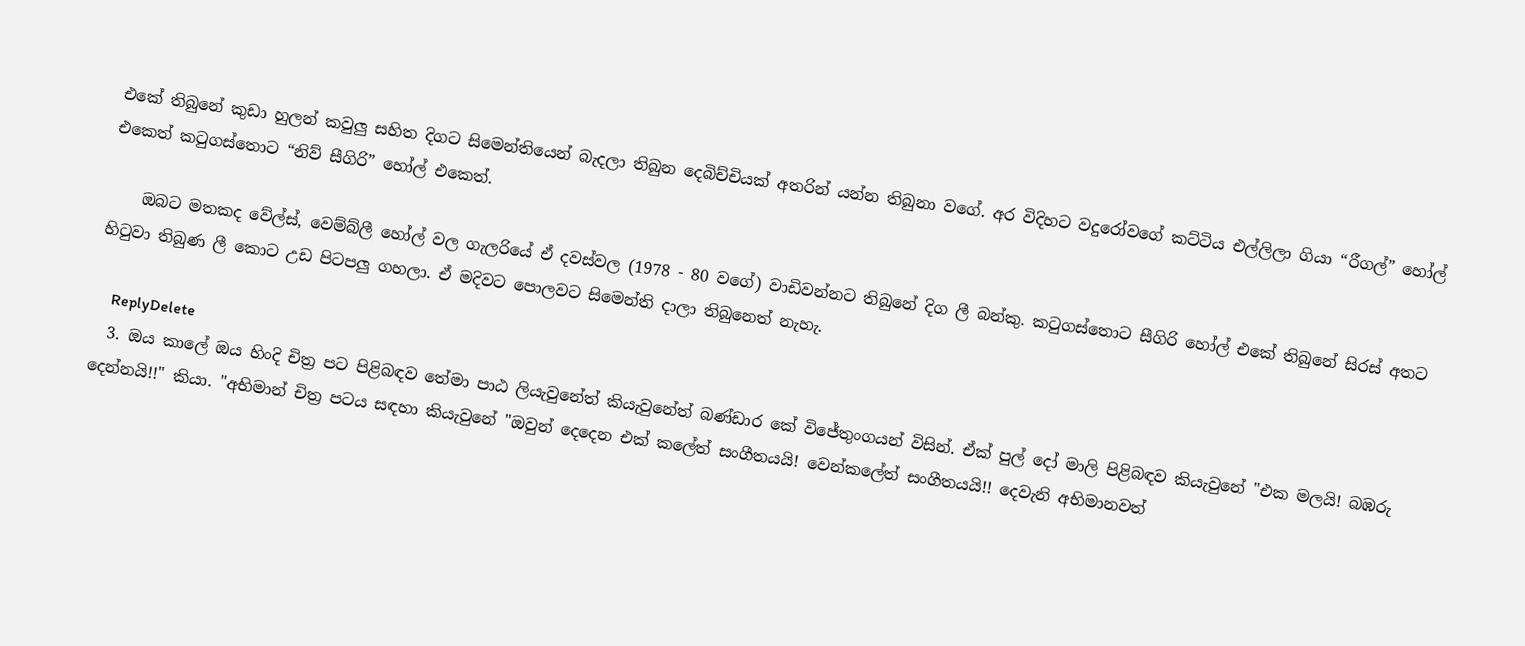එකේ තිබුනේ කුඩා හුලන් කවුලු සහිත දිගට සිමෙන්තියෙන් බැදලා තිබුන දෙබිච්චියක් අතරින් යන්න තිබුනා වගේ. අර විදිහට වදුරෝවගේ කට්ටිය එල්ලිලා ගියා “රීගල්” හෝල් එකෙත් කටුගස්තොට “නිව් සීගිරි” හෝල් එකෙත්.

    ඔබට මතකද වේල්ස්, වෙම්බ්ලී හෝල් වල ගැලරියේ ඒ දවස්වල (1978 - 80 වගේ) වාඩිවන්නට තිබුනේ දිග ලී බන්කු. කටුගස්තොට සීගිරි හෝල් එකේ තිබුනේ සිරස් අතට හිටුවා තිබුණ ලී කොට උඩ පිටපලු ගහලා. ඒ මදිවට පොලවට සිමෙන්ති දාලා තිබුනෙත් නැහැ.

    ReplyDelete
  3. ඔය කාලේ ඔය හිංදි චිත්‍ර පට පිළිබඳව තේමා පාඨ ලියැවුනේත් කියැවුනේත් බණ්ඩාර කේ විජේතුංගයන් විසින්. ඒක් පුල් දෝ මාලි පිළිබඳව කියැවුනේ "එක මලයි! බඹරු දෙන්නයි!!" කියා. "අභිමාන් චිත්‍ර පටය සඳහා කියැවුනේ "ඔවුන් දෙදෙන එක් කලේත් සංගීතයයි! වෙන්කලේත් සංගීතයයි!! දෙවැනි අභිමානවත්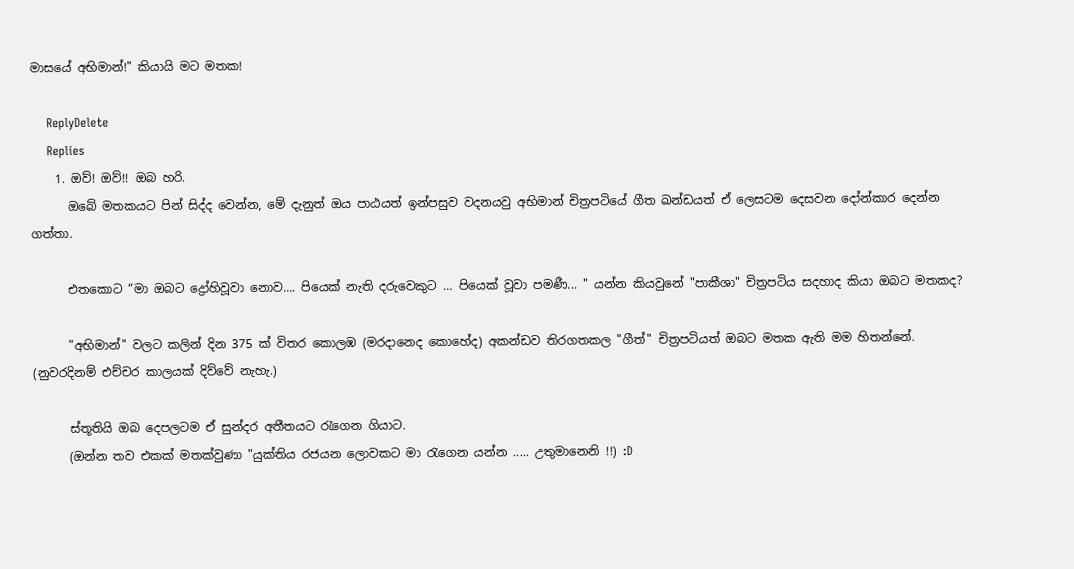මාසයේ අභිමාන්!" කියායි මට මතක!

    ReplyDelete
    Replies
    1. ඔව්! ඔව්!! ඔබ හරි.
      ඔබේ මතකයට පින් සිද්ද වෙන්න, මේ දැනුත් ඔය පාඨයත් ඉන්පසුව වදනයවු අභිමාන් චිත්‍රපටියේ ගීත ඛන්ඩයත් ඒ ලෙසටම දෙසවන දෝන්කාර දෙන්න ගත්තා.

      එතකොට “මා ඔබට ද්‍රෝහිවූවා නොව…. පියෙක් නැති දරුවෙකුට … පියෙක් වූවා පමණී... " යන්න කියවුනේ "පාකීශා" චිත්‍රපටිය සදහාද කියා ඔබට මතකද?

      "අභිමාන්" වලට කලින් දින 375 ක් විතර කොලඹ (මරදානෙද කොහේද) අකන්ඩව තිරගතකල "ගීත්" චිත්‍රපටියත් ඔබට මතක ඇති මම හිතන්නේ. (නුවරදිනම් එච්චර කාලයක් දිව්වේ නැහැ.)

      ස්තූතියි ඔබ දෙපලටම ඒ සුන්දර අතීතයට රැගෙන ගියාට.
      (ඔන්න තව එකක් මතක්වුණා "යුක්‍තිය රජයන ලොවකට මා රැගෙන යන්න ..... උතුමානෙනි !!) :D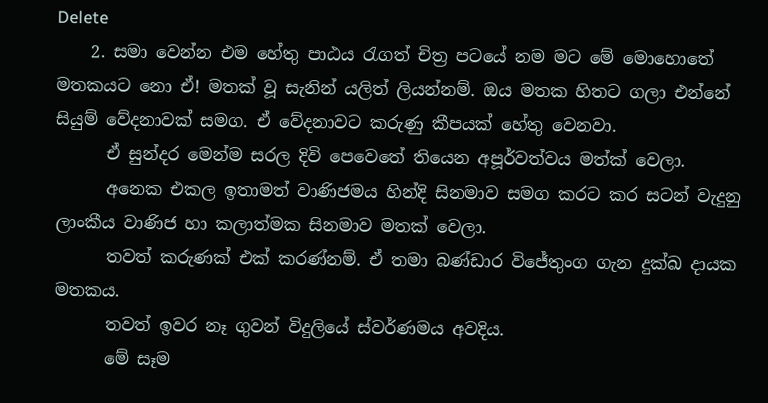Delete
    2. සමා වෙන්න එම හේතු පාඨය රැගත් චිත්‍ර පටයේ නම මට මේ මොහොතේ මතකයට නො ඒ! මතක් වූ සැනින් යලිත් ලියන්නම්. ඔය මතක හිතට ගලා එන්නේ සියුම් වේදනාවක් සමග. ඒ වේදනාවට කරුණු කීපයක් හේතු වෙනවා.
      ඒ සුන්දර මෙන්ම සරල දිවි පෙවෙතේ තියෙන අපූර්වත්වය මත්ක් වෙලා.
      අනෙක එකල ඉතාමත් වාණිජමය හින්දි සිනමාව සමග කරට කර සටන් වැදුනු ලාංකීය වාණිජ හා කලාත්මක සිනමාව මතක් වෙලා.
      තවත් කරුණක් එක් කරණ්නම්. ඒ තමා බණ්ඩාර විජේතුංග ගැන දුක්ඛ දායක මතකය.
      තවත් ඉවර නෑ ගුවන් විදුලියේ ස්වර්ණමය අවදිය.
      මේ සෑම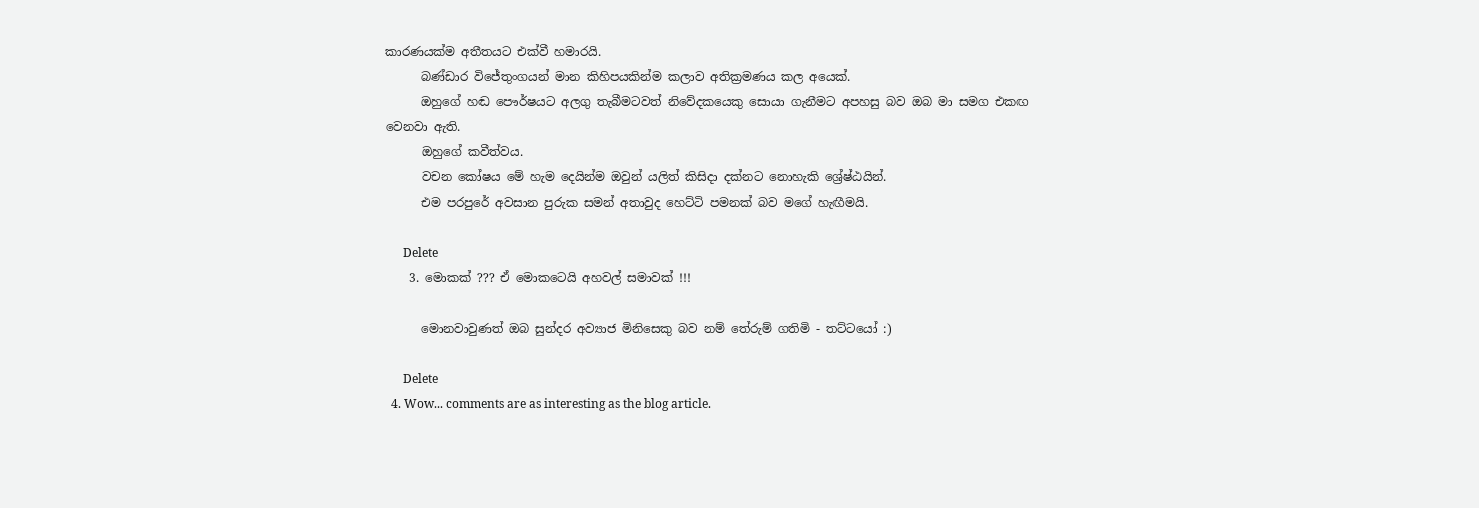කාරණයක්ම අතීතයට එක්වී හමාරයි.
      බණ්ඩාර විජේතුංගයන් මාන කිහිපයකින්ම කලාව අතික්‍රමණය කල අයෙක්.
      ඔහුගේ හඬ පෞර්ෂ‍යට අලගු තැබීමටවත් නිවේදකයෙකු සොයා ගැනීමට අපහසු බව ඔබ මා සමග එකඟ වෙනවා ඇති.
      ඔහුගේ කවීත්වය.
      වචන කෝෂය මේ හැම දෙයින්ම ඔවුන් යලිත් කිසිදා දක්නට නොහැකි ශ්‍රේෂ්ඨයින්.
      එම පරපුරේ අවසාන පුරුක සමන් අතාවුද හෙට්ටි පමනක් බව මගේ හැඟීමයි.

      Delete
    3. මොකක් ??? ඒ මොකටෙයි අහවල් සමාවක් !!!

      මොනවාවුණත් ඔබ සුන්දර අව්‍යාජ මිනිසෙකු බව නම් තේරුම් ගතිමි - තට්ටයෝ :)

      Delete
  4. Wow... comments are as interesting as the blog article.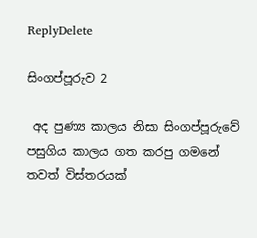ReplyDelete

සිංගප්පූරුව 2

 අද පුණ්‍ය කාලය නිසා සිංගප්පූරුවේ පසුගිය කාලය ගත කරපු ගමනේ තවත් විස්තරයක්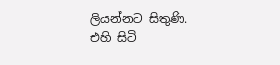ලියන්නට සිතුණි.  එහි සිටි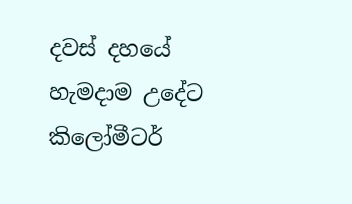දවස් දහයේ හැමදාම උදේට කිලෝමීටර්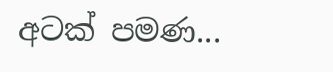අටක් පමණ...